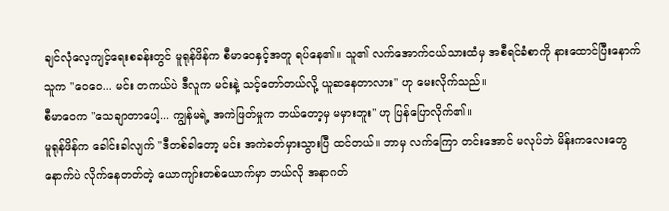ချင်လုံလေ့ကျင့်ရေးစခန်းတွင် မူရုန်ဖိန်က စီမာဝေနှင့်အတူ ရပ်နေ၏။ သူ၏ လက်အောက်ငယ်သားထံမှ အစီရင်ခံစာကို နားထောင်ပြီးနောက် သူက "ဝေဝေ... မင်း တကယ်ပဲ ဒီလူက မင်းနဲ့ သင့်တော်တယ်လို့ ယူဆနေတာလား" ဟု မေးလိုက်သည်။
စီမာဝေက "သေချာတာပေါ့... ကျွန်မရဲ့ အကဲဖြတ်မှုက ဘယ်တော့မှ မမှားဘူး" ဟု ပြန်ပြောလိုက်၏။
မူရုန်ဖိန်က ခေါင်းခါလျက် "ဒီတစ်ခါတော့ မင်း အကဲခတ်မှားသွားပြီ ထင်တယ်။ ဘာမှ လက်ကြော တင်းအောင် မလုပ်ဘဲ မိန်းကလေးတွေနောက်ပဲ လိုက်နေတတ်တဲ့ ယောကျာ်းတစ်ယောက်မှာ ဘယ်လို အနာဂတ်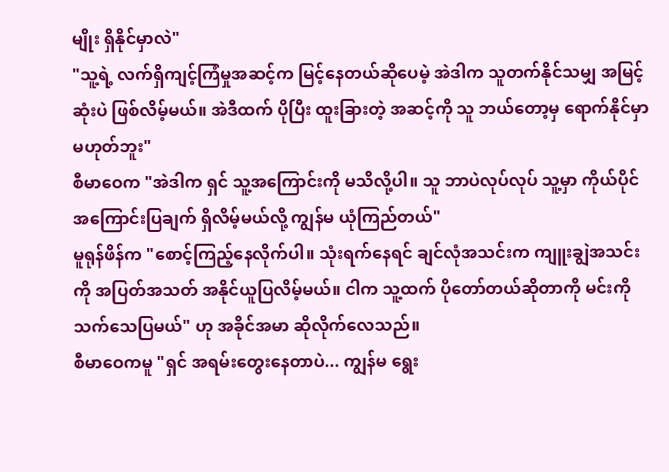မျိုး ရှိနိုင်မှာလဲ"
"သူ့ရဲ့ လက်ရှိကျင့်ကြံမှုအဆင့်က မြင့်နေတယ်ဆိုပေမဲ့ အဲဒါက သူတက်နိုင်သမျှ အမြင့်ဆုံးပဲ ဖြစ်လိမ့်မယ်။ အဲဒီထက် ပိုပြီး ထူးခြားတဲ့ အဆင့်ကို သူ ဘယ်တော့မှ ရောက်နိုင်မှာ မဟုတ်ဘူး"
စီမာဝေက "အဲဒါက ရှင် သူ့အကြောင်းကို မသိလို့ပါ။ သူ ဘာပဲလုပ်လုပ် သူ့မှာ ကိုယ်ပိုင် အကြောင်းပြချက် ရှိလိမ့်မယ်လို့ ကျွန်မ ယုံကြည်တယ်"
မူရုန်ဖိန်က "စောင့်ကြည့်နေလိုက်ပါ။ သုံးရက်နေရင် ချင်လုံအသင်းက ကျူးချွဲအသင်းကို အပြတ်အသတ် အနိုင်ယူပြလိမ့်မယ်။ ငါက သူ့ထက် ပိုတော်တယ်ဆိုတာကို မင်းကို သက်သေပြမယ်" ဟု အခိုင်အမာ ဆိုလိုက်လေသည်။
စီမာဝေကမူ "ရှင် အရမ်းတွေးနေတာပဲ... ကျွန်မ ရွေး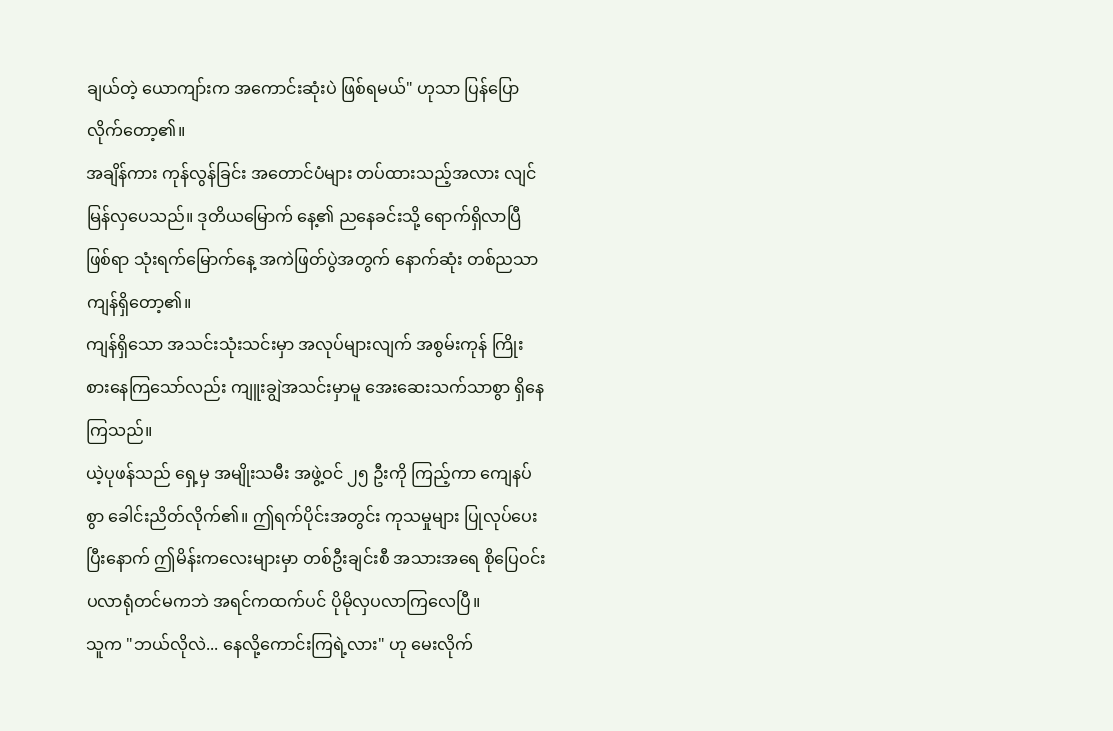ချယ်တဲ့ ယောကျာ်းက အကောင်းဆုံးပဲ ဖြစ်ရမယ်" ဟုသာ ပြန်ပြောလိုက်တော့၏။
အချိန်ကား ကုန်လွန်ခြင်း အတောင်ပံများ တပ်ထားသည့်အလား လျင်မြန်လှပေသည်။ ဒုတိယမြောက် နေ့၏ ညနေခင်းသို့ ရောက်ရှိလာပြီဖြစ်ရာ သုံးရက်မြောက်နေ့ အကဲဖြတ်ပွဲအတွက် နောက်ဆုံး တစ်ညသာ ကျန်ရှိတော့၏။
ကျန်ရှိသော အသင်းသုံးသင်းမှာ အလုပ်များလျက် အစွမ်းကုန် ကြိုးစားနေကြသော်လည်း ကျူးချွဲအသင်းမှာမူ အေးဆေးသက်သာစွာ ရှိနေကြသည်။
ယဲ့ပုဖန်သည် ရှေ့မှ အမျိုးသမီး အဖွဲ့ဝင် ၂၅ ဦးကို ကြည့်ကာ ကျေနပ်စွာ ခေါင်းညိတ်လိုက်၏။ ဤရက်ပိုင်းအတွင်း ကုသမှုများ ပြုလုပ်ပေးပြီးနောက် ဤမိန်းကလေးများမှာ တစ်ဦးချင်းစီ အသားအရေ စိုပြေဝင်းပလာရုံတင်မကဘဲ အရင်ကထက်ပင် ပိုမိုလှပလာကြလေပြီ။
သူက "ဘယ်လိုလဲ... နေလို့ကောင်းကြရဲ့လား" ဟု မေးလိုက်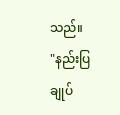သည်။
"နည်းပြချုပ်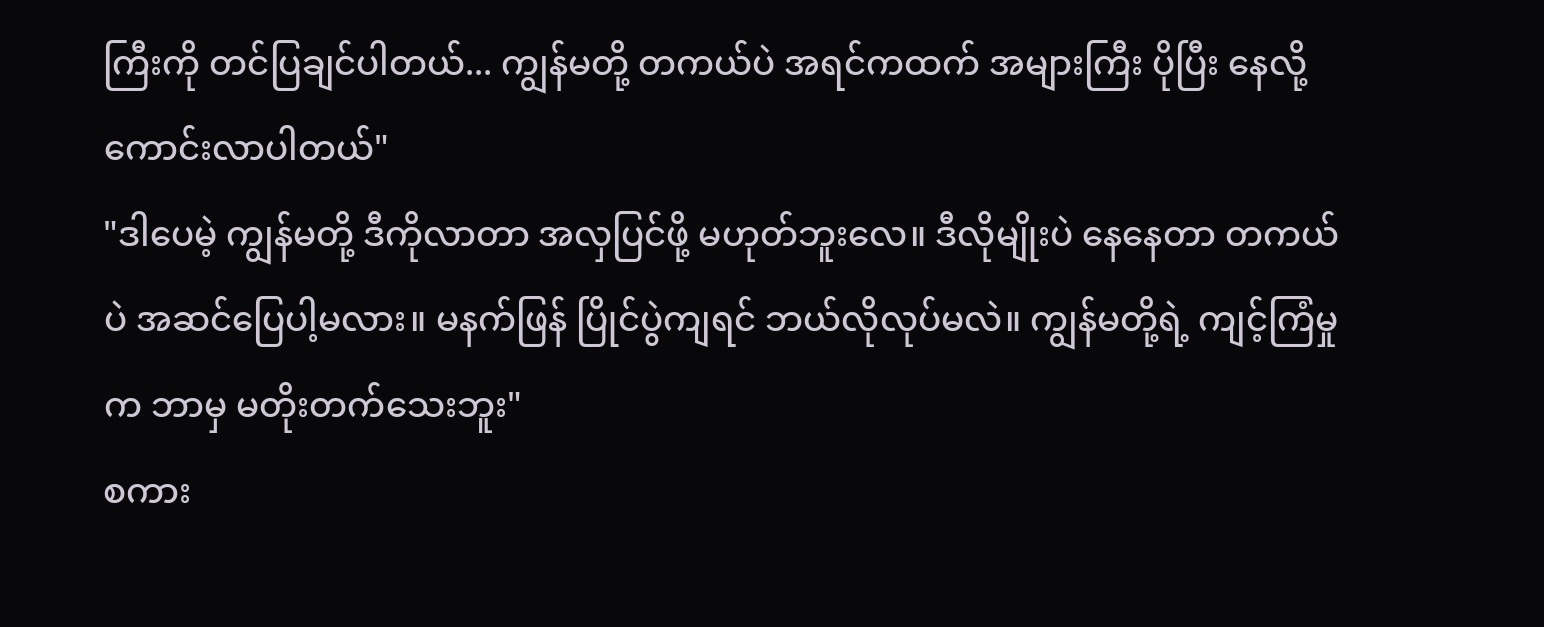ကြီးကို တင်ပြချင်ပါတယ်... ကျွန်မတို့ တကယ်ပဲ အရင်ကထက် အများကြီး ပိုပြီး နေလို့ကောင်းလာပါတယ်"
"ဒါပေမဲ့ ကျွန်မတို့ ဒီကိုလာတာ အလှပြင်ဖို့ မဟုတ်ဘူးလေ။ ဒီလိုမျိုးပဲ နေနေတာ တကယ်ပဲ အဆင်ပြေပါ့မလား။ မနက်ဖြန် ပြိုင်ပွဲကျရင် ဘယ်လိုလုပ်မလဲ။ ကျွန်မတို့ရဲ့ ကျင့်ကြံမှုက ဘာမှ မတိုးတက်သေးဘူး"
စကား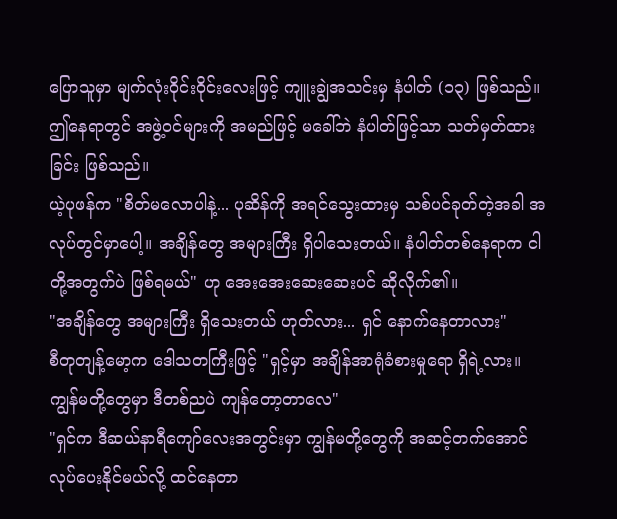ပြောသူမှာ မျက်လုံးဝိုင်းဝိုင်းလေးဖြင့် ကျူးချွဲအသင်းမှ နံပါတ် (၁၃) ဖြစ်သည်။ ဤနေရာတွင် အဖွဲ့ဝင်များကို အမည်ဖြင့် မခေါ်ဘဲ နံပါတ်ဖြင့်သာ သတ်မှတ်ထားခြင်း ဖြစ်သည်။
ယဲ့ပုဖန်က "စိတ်မလောပါနဲ့... ပုဆိန်ကို အရင်သွေးထားမှ သစ်ပင်ခုတ်တဲ့အခါ အလုပ်တွင်မှာပေါ့။ အချိန်တွေ အများကြီး ရှိပါသေးတယ်။ နံပါတ်တစ်နေရာက ငါတို့အတွက်ပဲ ဖြစ်ရမယ်" ဟု အေးအေးဆေးဆေးပင် ဆိုလိုက်၏။
"အချိန်တွေ အများကြီး ရှိသေးတယ် ဟုတ်လား... ရှင် နောက်နေတာလား"
စီတုတျန့်မော့က ဒေါသတကြီးဖြင့် "ရှင့်မှာ အချိန်အာရုံခံစားမှုရော ရှိရဲ့လား။ ကျွန်မတို့တွေမှာ ဒီတစ်ညပဲ ကျန်တော့တာလေ"
"ရှင်က ဒီဆယ်နာရီကျော်လေးအတွင်းမှာ ကျွန်မတို့တွေကို အဆင့်တက်အောင် လုပ်ပေးနိုင်မယ်လို့ ထင်နေတာ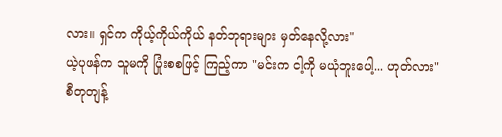လား။ ရှင်က ကိုယ့်ကိုယ်ကိုယ် နတ်ဘုရားများ မှတ်နေလို့လား"
ယဲ့ပုဖန်က သူမကို ပြုံးစစဖြင့် ကြည့်ကာ "မင်းက ငါ့ကို မယုံဘူးပေါ့... ဟုတ်လား"
စီတုတျန့်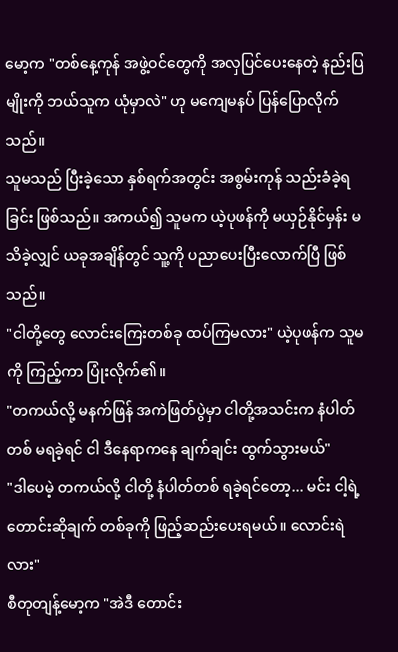မော့က "တစ်နေ့ကုန် အဖွဲ့ဝင်တွေကို အလှပြင်ပေးနေတဲ့ နည်းပြမျိုးကို ဘယ်သူက ယုံမှာလဲ" ဟု မကျေမနပ် ပြန်ပြောလိုက်သည်။
သူမသည် ပြီးခဲ့သော နှစ်ရက်အတွင်း အစွမ်းကုန် သည်းခံခဲ့ရခြင်း ဖြစ်သည်။ အကယ်၍ သူမက ယဲ့ပုဖန်ကို မယှဉ်နိုင်မှန်း မသိခဲ့လျှင် ယခုအချိန်တွင် သူ့ကို ပညာပေးပြီးလောက်ပြီ ဖြစ်သည်။
"ငါတို့တွေ လောင်းကြေးတစ်ခု ထပ်ကြမလား" ယဲ့ပုဖန်က သူမကို ကြည့်ကာ ပြုံးလိုက်၏။
"တကယ်လို့ မနက်ဖြန် အကဲဖြတ်ပွဲမှာ ငါတို့အသင်းက နံပါတ်တစ် မရခဲ့ရင် ငါ ဒီနေရာကနေ ချက်ချင်း ထွက်သွားမယ်"
"ဒါပေမဲ့ တကယ်လို့ ငါတို့ နံပါတ်တစ် ရခဲ့ရင်တော့... မင်း ငါ့ရဲ့ တောင်းဆိုချက် တစ်ခုကို ဖြည့်ဆည်းပေးရမယ်။ လောင်းရဲလား"
စီတုတျန့်မော့က "အဲဒီ တောင်း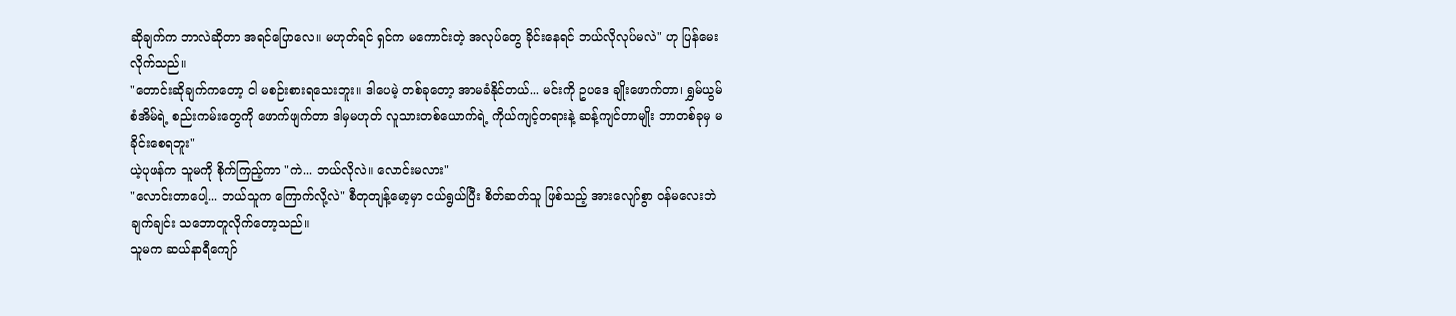ဆိုချက်က ဘာလဲဆိုတာ အရင်ပြောလေ။ မဟုတ်ရင် ရှင်က မကောင်းတဲ့ အလုပ်တွေ ခိုင်းနေရင် ဘယ်လိုလုပ်မလဲ" ဟု ပြန်မေးလိုက်သည်။
"တောင်းဆိုချက်ကတော့ ငါ မစဉ်းစားရသေးဘူး။ ဒါပေမဲ့ တစ်ခုတော့ အာမခံနိုင်တယ်... မင်းကို ဥပဒေ ချိုးဖောက်တာ၊ ရွှမ်ယွမ်စံအိမ်ရဲ့ စည်းကမ်းတွေကို ဖောက်ဖျက်တာ ဒါမှမဟုတ် လူသားတစ်ယောက်ရဲ့ ကိုယ်ကျင့်တရားနဲ့ ဆန့်ကျင်တာမျိုး ဘာတစ်ခုမှ မခိုင်းစေရဘူး"
ယဲ့ပုဖန်က သူမကို စိုက်ကြည့်ကာ "ကဲ... ဘယ်လိုလဲ။ လောင်းမလား"
"လောင်းတာပေါ့... ဘယ်သူက ကြောက်လို့လဲ" စီတုတျန့်မော့မှာ ငယ်ရွယ်ပြီး စိတ်ဆတ်သူ ဖြစ်သည့် အားလျော်စွာ ဝန်မလေးဘဲ ချက်ချင်း သဘောတူလိုက်တော့သည်။
သူမက ဆယ်နာရီကျော်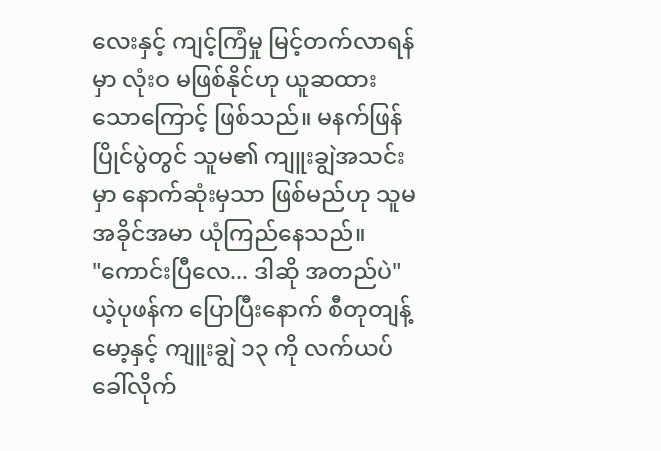လေးနှင့် ကျင့်ကြံမှု မြင့်တက်လာရန်မှာ လုံးဝ မဖြစ်နိုင်ဟု ယူဆထားသောကြောင့် ဖြစ်သည်။ မနက်ဖြန် ပြိုင်ပွဲတွင် သူမ၏ ကျူးချွဲအသင်းမှာ နောက်ဆုံးမှသာ ဖြစ်မည်ဟု သူမ အခိုင်အမာ ယုံကြည်နေသည်။
"ကောင်းပြီလေ... ဒါဆို အတည်ပဲ"
ယဲ့ပုဖန်က ပြောပြီးနောက် စီတုတျန့်မော့နှင့် ကျူးချွဲ ၁၃ ကို လက်ယပ်ခေါ်လိုက်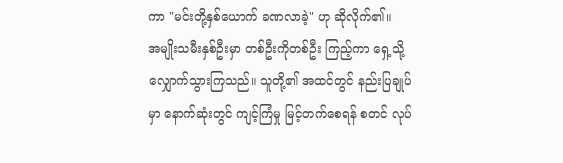ကာ "မင်းတို့နှစ်ယောက် ခဏလာခဲ့" ဟု ဆိုလိုက်၏။
အမျိုးသမီးနှစ်ဦးမှာ တစ်ဦးကိုတစ်ဦး ကြည့်ကာ ရှေ့သို့ လျှောက်သွားကြသည်။ သူတို့၏ အထင်တွင် နည်းပြချုပ်မှာ နောက်ဆုံးတွင် ကျင့်ကြံမှု မြင့်တက်စေရန် စတင် လုပ်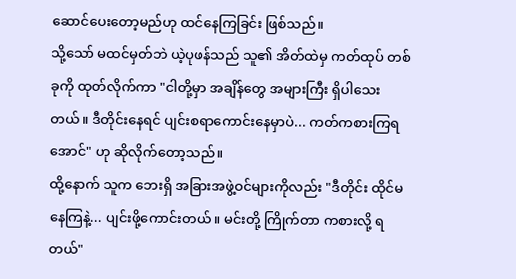ဆောင်ပေးတော့မည်ဟု ထင်နေကြခြင်း ဖြစ်သည်။
သို့သော် မထင်မှတ်ဘဲ ယဲ့ပုဖန်သည် သူ၏ အိတ်ထဲမှ ကတ်ထုပ် တစ်ခုကို ထုတ်လိုက်ကာ "ငါတို့မှာ အချိန်တွေ အများကြီး ရှိပါသေးတယ်။ ဒီတိုင်းနေရင် ပျင်းစရာကောင်းနေမှာပဲ... ကတ်ကစားကြရအောင်" ဟု ဆိုလိုက်တော့သည်။
ထို့နောက် သူက ဘေးရှိ အခြားအဖွဲ့ဝင်များကိုလည်း "ဒီတိုင်း ထိုင်မနေကြနဲ့... ပျင်းဖို့ကောင်းတယ်။ မင်းတို့ ကြိုက်တာ ကစားလို့ ရတယ်"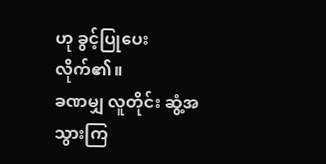ဟု ခွင့်ပြုပေးလိုက်၏။
ခဏမျှ လူတိုင်း ဆွံ့အသွားကြ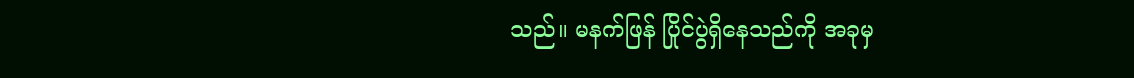သည်။ မနက်ဖြန် ပြိုင်ပွဲရှိနေသည်ကို အခုမှ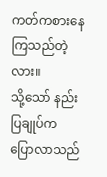ကတ်ကစားနေကြသည်တဲ့လား။
သို့သော် နည်းပြချုပ်က ပြောလာသည်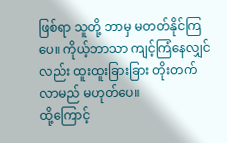ဖြစ်ရာ သူတို့ ဘာမှ မတတ်နိုင်ကြပေ။ ကိုယ့်ဘာသာ ကျင့်ကြံနေလျှင်လည်း ထူးထူးခြားခြား တိုးတက်လာမည် မဟုတ်ပေ။
ထို့ကြောင့်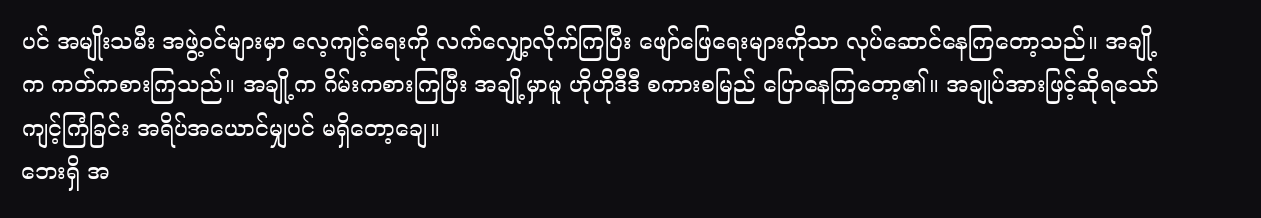ပင် အမျိုးသမီး အဖွဲ့ဝင်များမှာ လေ့ကျင့်ရေးကို လက်လျှော့လိုက်ကြပြီး ဖျော်ဖြေရေးများကိုသာ လုပ်ဆောင်နေကြတော့သည်။ အချို့က ကတ်ကစားကြသည်။ အချို့က ဂိမ်းကစားကြပြီး အချို့မှာမူ ဟိုဟိုဒီဒီ စကားစမြည် ပြောနေကြတော့၏။ အချုပ်အားဖြင့်ဆိုရသော် ကျင့်ကြံခြင်း အရိပ်အယောင်မျှပင် မရှိတော့ချေ။
ဘေးရှိ အ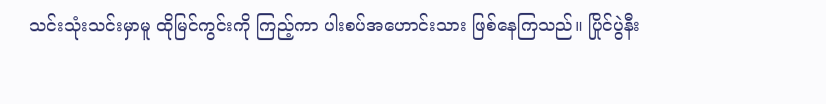သင်းသုံးသင်းမှာမူ ထိုမြင်ကွင်းကို ကြည့်ကာ ပါးစပ်အဟောင်းသား ဖြစ်နေကြသည်။ ပြိုင်ပွဲနီး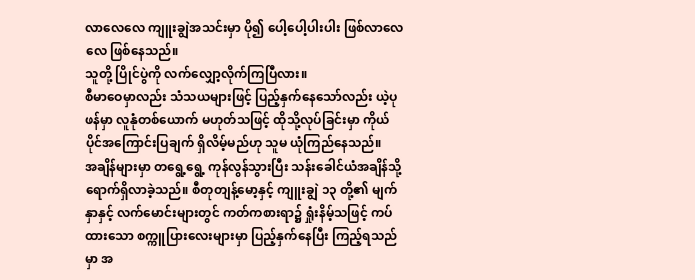လာလေလေ ကျူးချွဲအသင်းမှာ ပို၍ ပေါ့ပေါ့ပါးပါး ဖြစ်လာလေလေ ဖြစ်နေသည်။
သူတို့ ပြိုင်ပွဲကို လက်လျှော့လိုက်ကြပြီလား။
စီမာဝေမှာလည်း သံသယများဖြင့် ပြည့်နှက်နေသော်လည်း ယဲ့ပုဖန်မှာ လူနုံတစ်ယောက် မဟုတ်သဖြင့် ထိုသို့လုပ်ခြင်းမှာ ကိုယ်ပိုင်အကြောင်းပြချက် ရှိလိမ့်မည်ဟု သူမ ယုံကြည်နေသည်။
အချိန်များမှာ တရွေ့ရွေ့ ကုန်လွန်သွားပြီး သန်းခေါင်ယံအချိန်သို့ ရောက်ရှိလာခဲ့သည်။ စီတုတျန့်မော့နှင့် ကျူးချွဲ ၁၃ တို့၏ မျက်နှာနှင့် လက်မောင်းများတွင် ကတ်ကစားရာ၌ ရှုံးနိမ့်သဖြင့် ကပ်ထားသော စက္ကူပြားလေးများမှာ ပြည့်နှက်နေပြီး ကြည့်ရသည်မှာ အ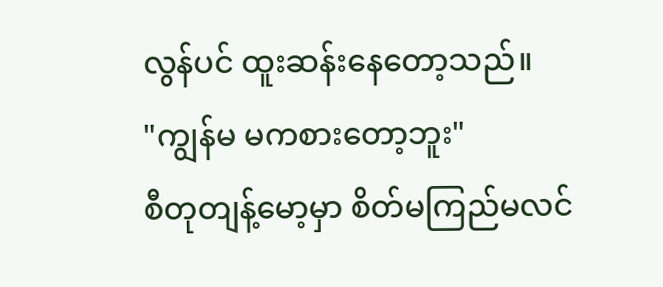လွန်ပင် ထူးဆန်းနေတော့သည်။
"ကျွန်မ မကစားတော့ဘူး"
စီတုတျန့်မော့မှာ စိတ်မကြည်မလင်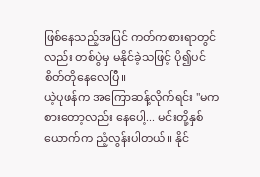ဖြစ်နေသည့်အပြင် ကတ်ကစားရာတွင်လည်း တစ်ပွဲမှ မနိုင်ခဲ့သဖြင့် ပို၍ပင် စိတ်တိုနေလေပြီ။
ယဲ့ပုဖန်က အကြောဆန့်လိုက်ရင်း "မကစားတော့လည်း နေပေါ့... မင်းတို့နှစ်ယောက်က ညံ့လွန်းပါတယ်။ နိုင်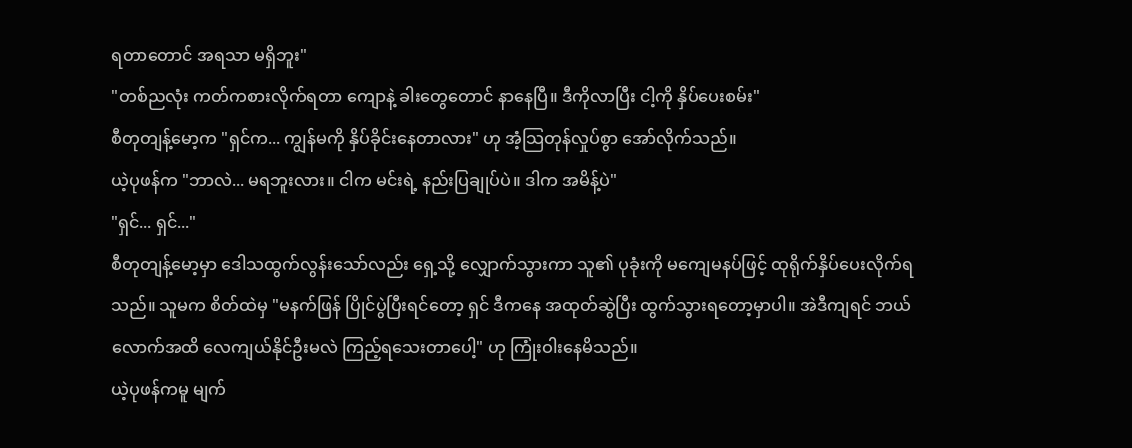ရတာတောင် အရသာ မရှိဘူး"
"တစ်ညလုံး ကတ်ကစားလိုက်ရတာ ကျောနဲ့ ခါးတွေတောင် နာနေပြီ။ ဒီကိုလာပြီး ငါ့ကို နှိပ်ပေးစမ်း"
စီတုတျန့်မော့က "ရှင်က... ကျွန်မကို နှိပ်ခိုင်းနေတာလား" ဟု အံ့သြတုန်လှုပ်စွာ အော်လိုက်သည်။
ယဲ့ပုဖန်က "ဘာလဲ... မရဘူးလား။ ငါက မင်းရဲ့ နည်းပြချုပ်ပဲ။ ဒါက အမိန့်ပဲ"
"ရှင်... ရှင်..."
စီတုတျန့်မော့မှာ ဒေါသထွက်လွန်းသော်လည်း ရှေ့သို့ လျှောက်သွားကာ သူ၏ ပုခုံးကို မကျေမနပ်ဖြင့် ထုရိုက်နှိပ်ပေးလိုက်ရသည်။ သူမက စိတ်ထဲမှ "မနက်ဖြန် ပြိုင်ပွဲပြီးရင်တော့ ရှင် ဒီကနေ အထုတ်ဆွဲပြီး ထွက်သွားရတော့မှာပါ။ အဲဒီကျရင် ဘယ်လောက်အထိ လေကျယ်နိုင်ဦးမလဲ ကြည့်ရသေးတာပေါ့" ဟု ကြုံးဝါးနေမိသည်။
ယဲ့ပုဖန်ကမူ မျက်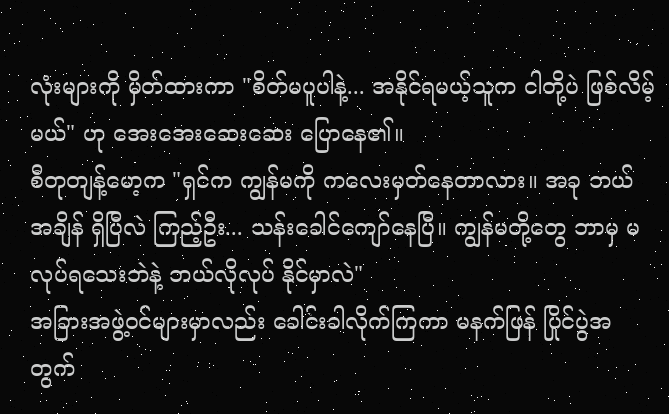လုံးများကို မှိတ်ထားကာ "စိတ်မပူပါနဲ့... အနိုင်ရမယ့်သူက ငါတို့ပဲ ဖြစ်လိမ့်မယ်" ဟု အေးအေးဆေးဆေး ပြောနေ၏။
စီတုတျန့်မော့က "ရှင်က ကျွန်မကို ကလေးမှတ်နေတာလား။ အခု ဘယ်အချိန် ရှိပြီလဲ ကြည့်ဦး... သန်းခေါင်ကျော်နေပြီ။ ကျွန်မတို့တွေ ဘာမှ မလုပ်ရသေးဘဲနဲ့ ဘယ်လိုလုပ် နိုင်မှာလဲ"
အခြားအဖွဲ့ဝင်များမှာလည်း ခေါင်းခါလိုက်ကြကာ မနက်ဖြန် ပြိုင်ပွဲအတွက်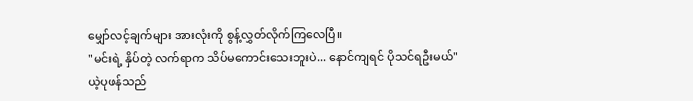မျှော်လင့်ချက်များ အားလုံးကို စွန့်လွှတ်လိုက်ကြလေပြီ။
"မင်းရဲ့ နှိပ်တဲ့ လက်ရာက သိပ်မကောင်းသေးဘူးပဲ... နောင်ကျရင် ပိုသင်ရဦးမယ်"
ယဲ့ပုဖန်သည်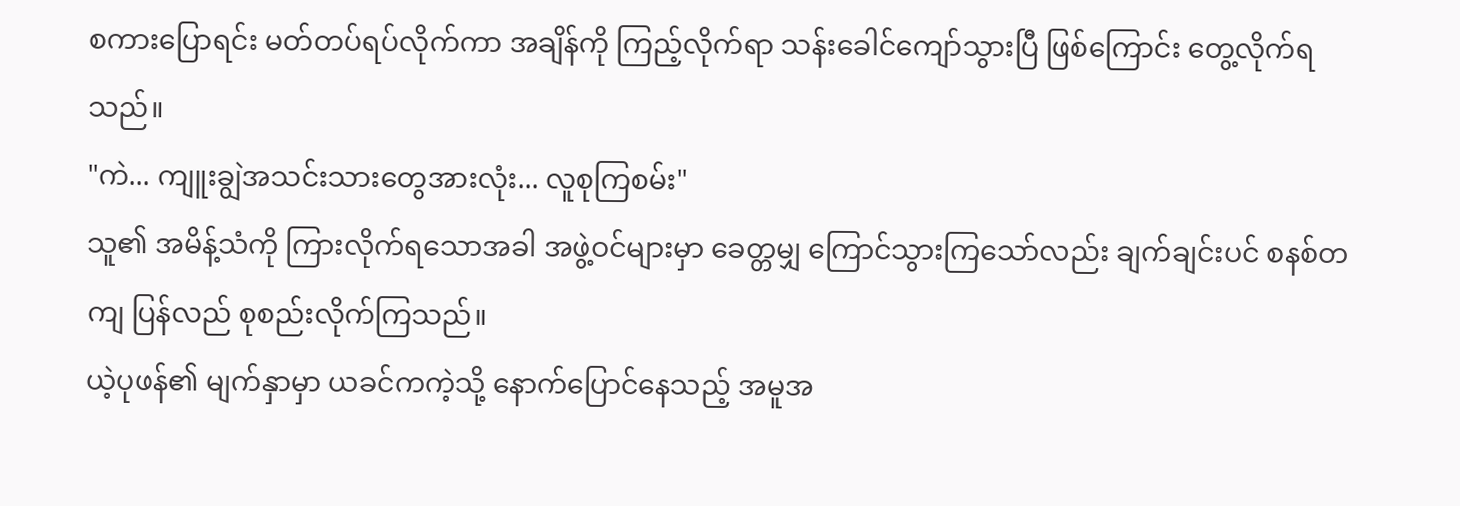စကားပြောရင်း မတ်တပ်ရပ်လိုက်ကာ အချိန်ကို ကြည့်လိုက်ရာ သန်းခေါင်ကျော်သွားပြီ ဖြစ်ကြောင်း တွေ့လိုက်ရသည်။
"ကဲ... ကျူးချွဲအသင်းသားတွေအားလုံး... လူစုကြစမ်း"
သူ၏ အမိန့်သံကို ကြားလိုက်ရသောအခါ အဖွဲ့ဝင်များမှာ ခေတ္တမျှ ကြောင်သွားကြသော်လည်း ချက်ချင်းပင် စနစ်တကျ ပြန်လည် စုစည်းလိုက်ကြသည်။
ယဲ့ပုဖန်၏ မျက်နှာမှာ ယခင်ကကဲ့သို့ နောက်ပြောင်နေသည့် အမူအ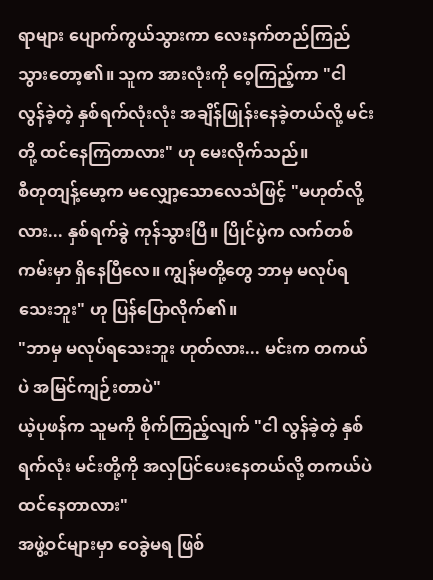ရာများ ပျောက်ကွယ်သွားကာ လေးနက်တည်ကြည်သွားတော့၏။ သူက အားလုံးကို ဝေ့ကြည့်ကာ "ငါ လွန်ခဲ့တဲ့ နှစ်ရက်လုံးလုံး အချိန်ဖြုန်းနေခဲ့တယ်လို့ မင်းတို့ ထင်နေကြတာလား" ဟု မေးလိုက်သည်။
စီတုတျန့်မော့က မလျှော့သောလေသံဖြင့် "မဟုတ်လို့လား... နှစ်ရက်ခွဲ ကုန်သွားပြီ။ ပြိုင်ပွဲက လက်တစ်ကမ်းမှာ ရှိနေပြီလေ။ ကျွန်မတို့တွေ ဘာမှ မလုပ်ရသေးဘူး" ဟု ပြန်ပြောလိုက်၏။
"ဘာမှ မလုပ်ရသေးဘူး ဟုတ်လား... မင်းက တကယ်ပဲ အမြင်ကျဉ်းတာပဲ"
ယဲ့ပုဖန်က သူမကို စိုက်ကြည့်လျက် "ငါ လွန်ခဲ့တဲ့ နှစ်ရက်လုံး မင်းတို့ကို အလှပြင်ပေးနေတယ်လို့ တကယ်ပဲ ထင်နေတာလား"
အဖွဲ့ဝင်များမှာ ဝေခွဲမရ ဖြစ်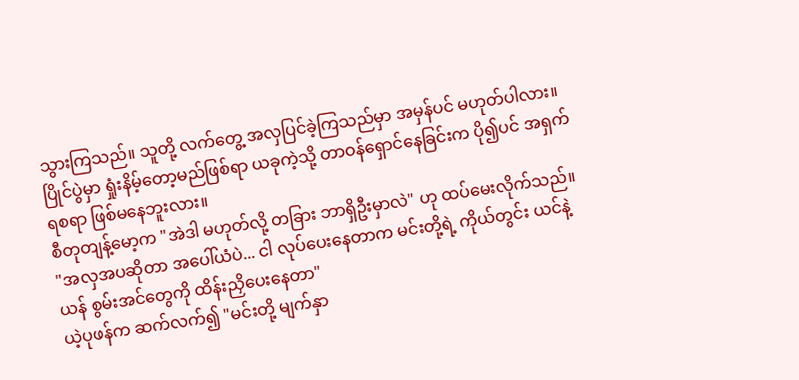သွားကြသည်။ သူတို့ လက်တွေ့ အလှပြင်ခဲ့ကြသည်မှာ အမှန်ပင် မဟုတ်ပါလား။ ပြိုင်ပွဲမှာ ရှုံးနိမ့်တော့မည်ဖြစ်ရာ ယခုကဲ့သို့ တာဝန်ရှောင်နေခြင်းက ပို၍ပင် အရှက်ရစရာ ဖြစ်မနေဘူးလား။
စီတုတျန့်မော့က "အဲဒါ မဟုတ်လို့ တခြား ဘာရှိဦးမှာလဲ" ဟု ထပ်မေးလိုက်သည်။
"အလှအပဆိုတာ အပေါ်ယံပဲ... ငါ လုပ်ပေးနေတာက မင်းတို့ရဲ့ ကိုယ်တွင်း ယင်နဲ့ယန် စွမ်းအင်တွေကို ထိန်းညှိပေးနေတာ"
ယဲ့ပုဖန်က ဆက်လက်၍ "မင်းတို့ မျက်နှာ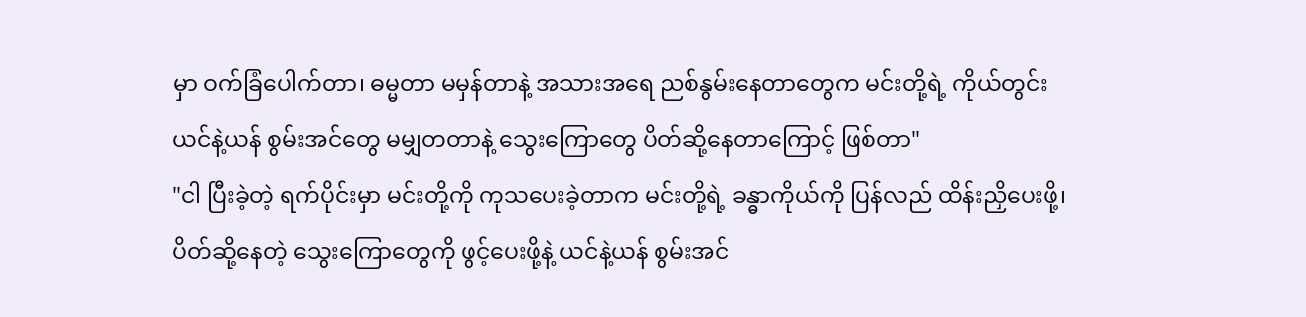မှာ ဝက်ခြံပေါက်တာ၊ ဓမ္မတာ မမှန်တာနဲ့ အသားအရေ ညစ်နွမ်းနေတာတွေက မင်းတို့ရဲ့ ကိုယ်တွင်း ယင်နဲ့ယန် စွမ်းအင်တွေ မမျှတတာနဲ့ သွေးကြောတွေ ပိတ်ဆို့နေတာကြောင့် ဖြစ်တာ"
"ငါ ပြီးခဲ့တဲ့ ရက်ပိုင်းမှာ မင်းတို့ကို ကုသပေးခဲ့တာက မင်းတို့ရဲ့ ခန္ဓာကိုယ်ကို ပြန်လည် ထိန်းညှိပေးဖို့၊ ပိတ်ဆို့နေတဲ့ သွေးကြောတွေကို ဖွင့်ပေးဖို့နဲ့ ယင်နဲ့ယန် စွမ်းအင်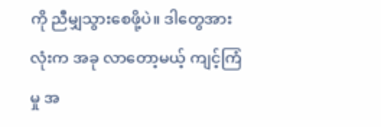ကို ညီမျှသွားစေဖို့ပဲ။ ဒါတွေအားလုံးက အခု လာတော့မယ့် ကျင့်ကြံမှု အ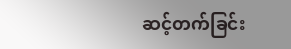ဆင့်တက်ခြင်း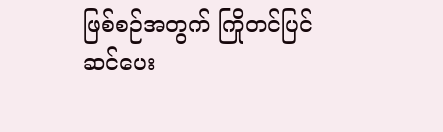ဖြစ်စဉ်အတွက် ကြိုတင်ပြင်ဆင်ပေး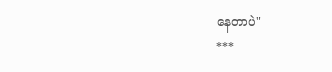နေတာပဲ"
***